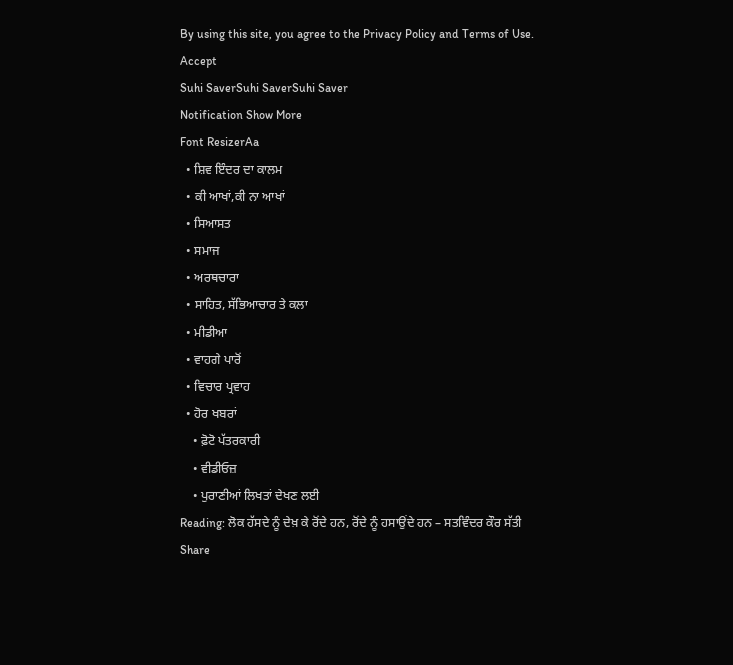By using this site, you agree to the Privacy Policy and Terms of Use.
Accept
Suhi SaverSuhi SaverSuhi Saver
Notification Show More
Font ResizerAa
  • ਸ਼ਿਵ ਇੰਦਰ ਦਾ ਕਾਲਮ
  • ਕੀ ਆਖਾਂ,ਕੀ ਨਾ ਆਖਾਂ
  • ਸਿਆਸਤ
  • ਸਮਾਜ
  • ਅਰਥਚਾਰਾ
  • ਸਾਹਿਤ, ਸੱਭਿਆਚਾਰ ਤੇ ਕਲਾ
  • ਮੀਡੀਆ
  • ਵਾਹਗੇ ਪਾਰੋਂ
  • ਵਿਚਾਰ ਪ੍ਰਵਾਹ
  • ਹੋਰ ਖਬਰਾਂ
    • ਫ਼ੋਟੋ ਪੱਤਰਕਾਰੀ
    • ਵੀਡੀਓਜ਼
    • ਪੁਰਾਣੀਆਂ ਲਿਖਤਾਂ ਦੇਖਣ ਲਈ
Reading: ਲੋਕ ਹੱਸਦੇ ਨੂੰ ਦੇਖ਼ ਕੇ ਰੋਂਦੇ ਹਨ, ਰੋਂਦੇ ਨੂੰ ਹਸਾਉਂਦੇ ਹਨ – ਸਤਵਿੰਦਰ ਕੌਰ ਸੱਤੀ
Share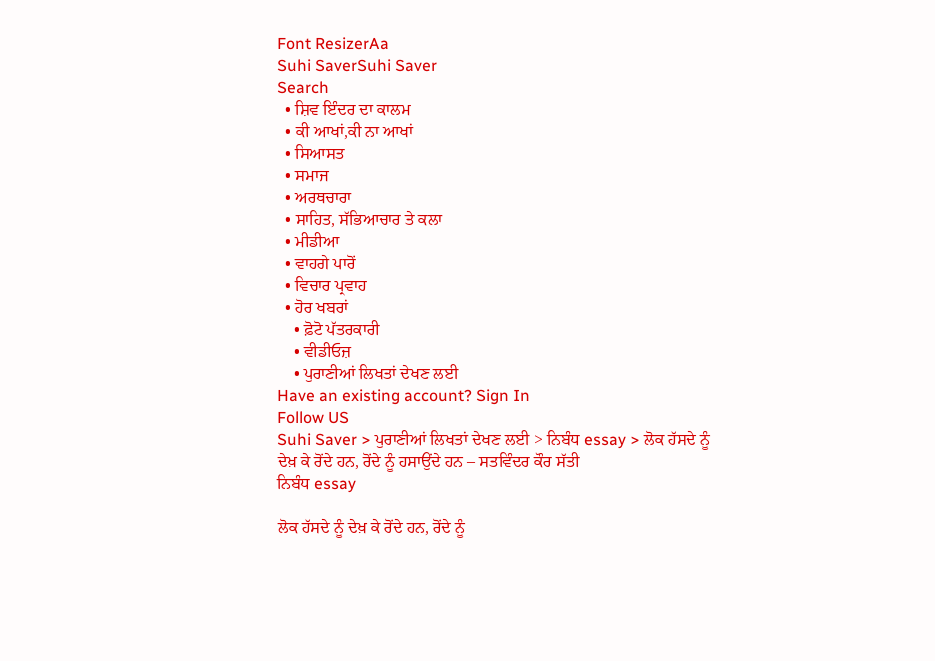Font ResizerAa
Suhi SaverSuhi Saver
Search
  • ਸ਼ਿਵ ਇੰਦਰ ਦਾ ਕਾਲਮ
  • ਕੀ ਆਖਾਂ,ਕੀ ਨਾ ਆਖਾਂ
  • ਸਿਆਸਤ
  • ਸਮਾਜ
  • ਅਰਥਚਾਰਾ
  • ਸਾਹਿਤ, ਸੱਭਿਆਚਾਰ ਤੇ ਕਲਾ
  • ਮੀਡੀਆ
  • ਵਾਹਗੇ ਪਾਰੋਂ
  • ਵਿਚਾਰ ਪ੍ਰਵਾਹ
  • ਹੋਰ ਖਬਰਾਂ
    • ਫ਼ੋਟੋ ਪੱਤਰਕਾਰੀ
    • ਵੀਡੀਓਜ਼
    • ਪੁਰਾਣੀਆਂ ਲਿਖਤਾਂ ਦੇਖਣ ਲਈ
Have an existing account? Sign In
Follow US
Suhi Saver > ਪੁਰਾਣੀਆਂ ਲਿਖਤਾਂ ਦੇਖਣ ਲਈ > ਨਿਬੰਧ essay > ਲੋਕ ਹੱਸਦੇ ਨੂੰ ਦੇਖ਼ ਕੇ ਰੋਂਦੇ ਹਨ, ਰੋਂਦੇ ਨੂੰ ਹਸਾਉਂਦੇ ਹਨ – ਸਤਵਿੰਦਰ ਕੌਰ ਸੱਤੀ
ਨਿਬੰਧ essay

ਲੋਕ ਹੱਸਦੇ ਨੂੰ ਦੇਖ਼ ਕੇ ਰੋਂਦੇ ਹਨ, ਰੋਂਦੇ ਨੂੰ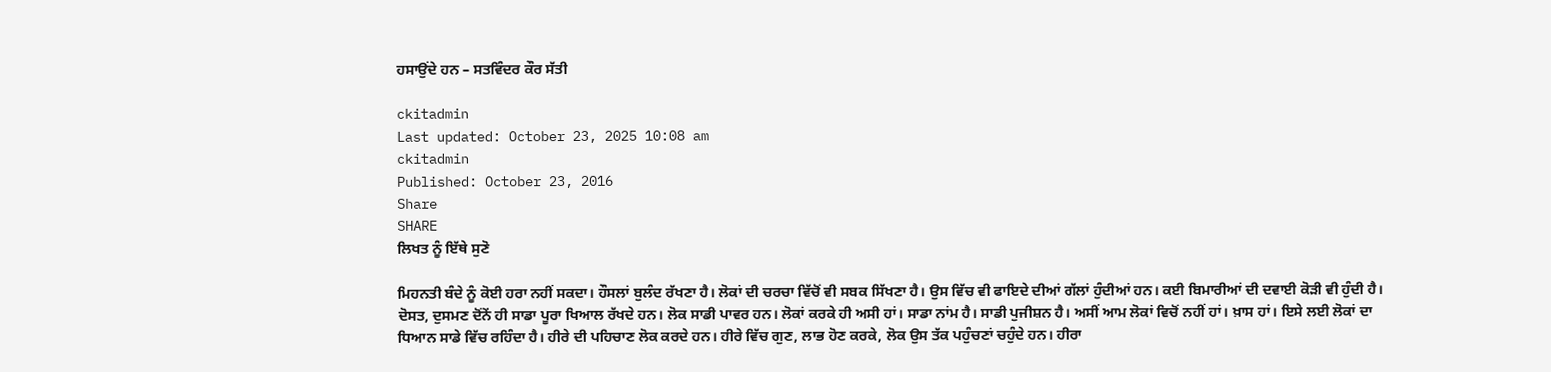ਹਸਾਉਂਦੇ ਹਨ – ਸਤਵਿੰਦਰ ਕੌਰ ਸੱਤੀ

ckitadmin
Last updated: October 23, 2025 10:08 am
ckitadmin
Published: October 23, 2016
Share
SHARE
ਲਿਖਤ ਨੂੰ ਇੱਥੇ ਸੁਣੋ

ਮਿਹਨਤੀ ਬੰਦੇ ਨੂੰ ਕੋਈ ਹਰਾ ਨਹੀਂ ਸਕਦਾ। ਹੌਸਲਾਂ ਬੁਲੰਦ ਰੱਖਣਾ ਹੈ। ਲੋਕਾਂ ਦੀ ਚਰਚਾ ਵਿੱਚੋਂ ਵੀ ਸਬਕ ਸਿੱਖਣਾ ਹੈ। ਉਸ ਵਿੱਚ ਵੀ ਫਾਇਦੇ ਦੀਆਂ ਗੱਲਾਂ ਹੁੰਦੀਆਂ ਹਨ। ਕਈ ਬਿਮਾਰੀਆਂ ਦੀ ਦਵਾਈ ਕੋੜੀ ਵੀ ਹੁੰਦੀ ਹੈ। ਦੋਸਤ, ਦੁਸਮਣ ਦੋਂਨੇਂ ਹੀ ਸਾਡਾ ਪੂਰਾ ਖਿਆਲ ਰੱਖਦੇ ਹਨ। ਲੋਕ ਸਾਡੀ ਪਾਵਰ ਹਨ। ਲੋਕਾਂ ਕਰਕੇ ਹੀ ਅਸੀ ਹਾਂ। ਸਾਡਾ ਨਾਂਮ ਹੈ। ਸਾਡੀ ਪੁਜੀਸ਼ਨ ਹੈ। ਅਸੀਂ ਆਮ ਲੋਕਾਂ ਵਿਚੋਂ ਨਹੀਂ ਹਾਂ। ਖ਼ਾਸ ਹਾਂ। ਇਸੇ ਲਈ ਲੋਕਾਂ ਦਾ ਧਿਆਨ ਸਾਡੇ ਵਿੱਚ ਰਹਿੰਦਾ ਹੈ। ਹੀਰੇ ਦੀ ਪਹਿਚਾਣ ਲੋਕ ਕਰਦੇ ਹਨ। ਹੀਰੇ ਵਿੱਚ ਗੁਣ, ਲਾਭ ਹੋਣ ਕਰਕੇ, ਲੋਕ ਉਸ ਤੱਕ ਪਹੁੰਚਣਾਂ ਚਹੁੰਦੇ ਹਨ। ਹੀਰਾ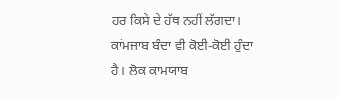ਹਰ ਕਿਸੇ ਦੇ ਹੱਥ ਨਹੀਂ ਲੱਗਦਾ। ਕਾਂਮਜਾਬ ਬੰਦਾ ਵੀ ਕੋਈ-ਕੋਈ ਹੁੰਦਾ ਹੈ। ਲੋਕ ਕਾਮਯਾਬ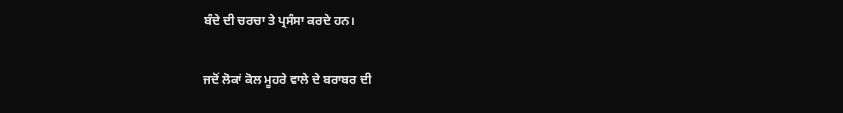ਬੰਦੇ ਦੀ ਚਰਚਾ ਤੇ ਪ੍ਰਸੰਸਾ ਕਰਦੇ ਹਨ।

ਜਦੋਂ ਲੋਕਾਂ ਕੋਲ ਮੂਹਰੇ ਵਾਲੇ ਦੇ ਬਰਾਬਰ ਦੀ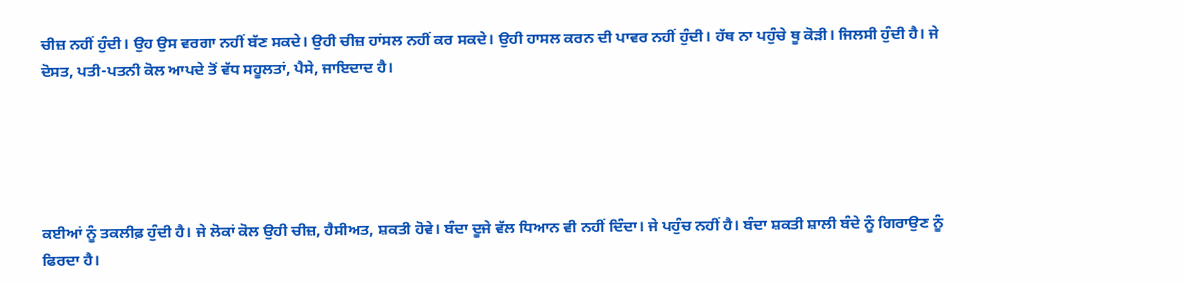ਚੀਜ਼ ਨਹੀਂ ਹੁੰਦੀ। ਉਹ ਉਸ ਵਰਗਾ ਨਹੀਂ ਬੱਣ ਸਕਦੇ। ਉਹੀ ਚੀਜ਼ ਹਾਂਸਲ ਨਹੀਂ ਕਰ ਸਕਦੇ। ਉਹੀ ਹਾਸਲ ਕਰਨ ਦੀ ਪਾਵਰ ਨਹੀਂ ਹੁੰਦੀ। ਹੱਥ ਨਾ ਪਹੁੰਚੇ ਥੂ ਕੋੜੀ। ਜਿਲਸੀ ਹੁੰਦੀ ਹੈ। ਜੇ ਦੋਸਤ, ਪਤੀ-ਪਤਨੀ ਕੋਲ ਆਪਦੇ ਤੋਂ ਵੱਧ ਸਹੂਲਤਾਂ, ਪੈਸੇ, ਜਾਇਦਾਦ ਹੈ।





ਕਈਆਂ ਨੂੰ ਤਕਲੀਫ਼ ਹੁੰਦੀ ਹੈ। ਜੇ ਲੋਕਾਂ ਕੋਲ ਉਹੀ ਚੀਜ਼, ਹੈਸੀਅਤ, ਸ਼ਕਤੀ ਹੋਵੇ। ਬੰਦਾ ਦੂਜੇ ਵੱਲ ਧਿਆਨ ਵੀ ਨਹੀਂ ਦਿੰਦਾ। ਜੇ ਪਹੁੰਚ ਨਹੀਂ ਹੈ। ਬੰਦਾ ਸ਼ਕਤੀ ਸ਼ਾਲੀ ਬੰਦੇ ਨੂੰ ਗਿਰਾਉਣ ਨੂੰ ਫਿਰਦਾ ਹੈ।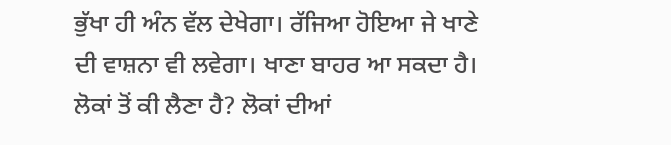ਭੁੱਖਾ ਹੀ ਅੰਨ ਵੱਲ ਦੇਖੇਗਾ। ਰੱਜਿਆ ਹੋਇਆ ਜੇ ਖਾਣੇ ਦੀ ਵਾਸ਼ਨਾ ਵੀ ਲਵੇਗਾ। ਖਾਣਾ ਬਾਹਰ ਆ ਸਕਦਾ ਹੈ। ਲੋਕਾਂ ਤੋਂ ਕੀ ਲੈਣਾ ਹੈ? ਲੋਕਾਂ ਦੀਆਂ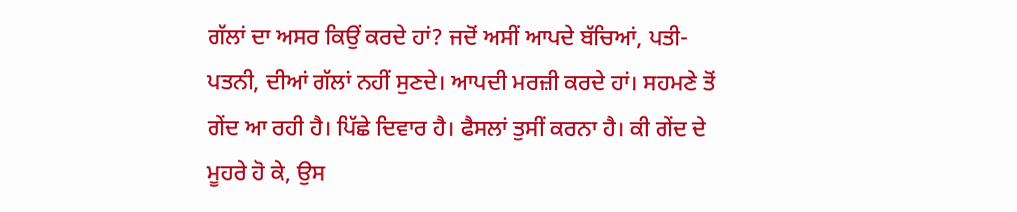ਗੱਲਾਂ ਦਾ ਅਸਰ ਕਿਉਂ ਕਰਦੇ ਹਾਂ? ਜਦੋਂ ਅਸੀਂ ਆਪਦੇ ਬੱਚਿਆਂ, ਪਤੀ-ਪਤਨੀ, ਦੀਆਂ ਗੱਲਾਂ ਨਹੀਂ ਸੁਣਦੇ। ਆਪਦੀ ਮਰਜ਼ੀ ਕਰਦੇ ਹਾਂ। ਸਹਮਣੇ ਤੋਂ ਗੇਂਦ ਆ ਰਹੀ ਹੈ। ਪਿੱਛੇ ਦਿਵਾਰ ਹੈ। ਫੈਸਲਾਂ ਤੁਸੀਂ ਕਰਨਾ ਹੈ। ਕੀ ਗੇਂਦ ਦੇ ਮੂਹਰੇ ਹੋ ਕੇ, ਉਸ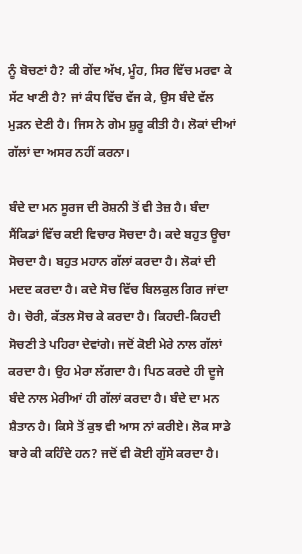ਨੂੰ ਬੋਚਣਾਂ ਹੈ? ਕੀ ਗੇਂਦ ਅੱਖ, ਮੂੰਹ, ਸਿਰ ਵਿੱਚ ਮਰਵਾ ਕੇ ਸੱਟ ਖਾਣੀ ਹੈ? ਜਾਂ ਕੰਧ ਵਿੱਚ ਵੱਜ ਕੇ, ਉਸ ਬੰਦੇ ਵੱਲ ਮੁੜਨ ਦੇਣੀ ਹੈ। ਜਿਸ ਨੇ ਗੇਮ ਸ਼ੁਰੂ ਕੀਤੀ ਹੈ। ਲੋਕਾਂ ਦੀਆਂ ਗੱਲਾਂ ਦਾ ਅਸਰ ਨਹੀਂ ਕਰਨਾ।

ਬੰਦੇ ਦਾ ਮਨ ਸੂਰਜ ਦੀ ਰੋਸ਼ਨੀ ਤੋਂ ਵੀ ਤੇਜ਼ ਹੈ। ਬੰਦਾ ਸੈਂਕਿਡਾਂ ਵਿੱਚ ਕਈ ਵਿਚਾਰ ਸੋਚਦਾ ਹੈ। ਕਦੇ ਬਹੁਤ ਊਚਾ ਸੋਚਦਾ ਹੈ। ਬਹੁਤ ਮਹਾਨ ਗੱਲਾਂ ਕਰਦਾ ਹੈ। ਲੋਕਾਂ ਦੀ ਮਦਦ ਕਰਦਾ ਹੈ। ਕਦੇ ਸੋਚ ਵਿੱਚ ਬਿਲਕੁਲ ਗਿਰ ਜਾਂਦਾ ਹੈ। ਚੋਰੀ, ਕੱਤਲ ਸੋਚ ਕੇ ਕਰਦਾ ਹੈ। ਕਿਹਦੀ-ਕਿਹਦੀ ਸੋਚਣੀ ਤੇ ਪਹਿਰਾ ਦੇਵਾਂਗੇ। ਜਦੋਂ ਕੋਈ ਮੇਰੇ ਨਾਲ ਗੱਲਾਂ ਕਰਦਾ ਹੈ। ਉਹ ਮੇਰਾ ਲੱਗਦਾ ਹੈ। ਪਿਠ ਕਰਦੇ ਹੀ ਦੂਜੇ ਬੰਦੇ ਨਾਲ ਮੇਰੀਆਂ ਹੀ ਗੱਲਾਂ ਕਰਦਾ ਹੈ। ਬੰਦੇ ਦਾ ਮਨ ਸ਼ੈਤਾਨ ਹੈ। ਕਿਸੇ ਤੋਂ ਕੁਝ ਵੀ ਆਸ ਨਾਂ ਕਰੀਏ। ਲੋਕ ਸਾਡੇ ਬਾਰੇ ਕੀ ਕਹਿੰਦੇ ਹਨ? ਜਦੋਂ ਵੀ ਕੋਈ ਗੁੱਸੇ ਕਰਦਾ ਹੈ।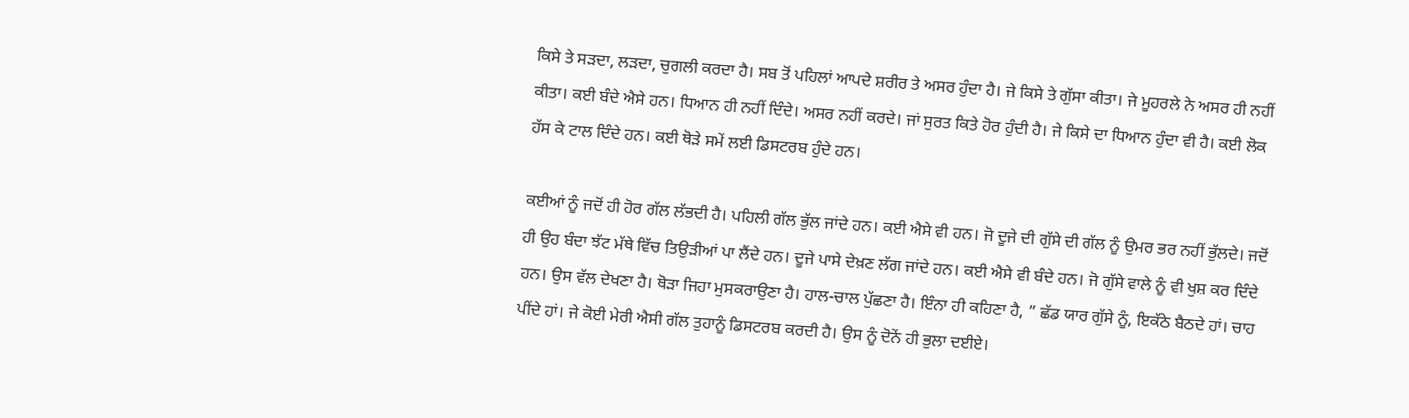ਕਿਸੇ ਤੇ ਸੜਦਾ, ਲੜਦਾ, ਚੁਗਲੀ ਕਰਦਾ ਹੈ। ਸਬ ਤੋਂ ਪਹਿਲਾਂ ਆਪਦੇ ਸ਼ਰੀਰ ਤੇ ਅਸਰ ਹੁੰਦਾ ਹੈ। ਜੇ ਕਿਸੇ ਤੇ ਗੁੱਸਾ ਕੀਤਾ। ਜੇ ਮੂਹਰਲੇ ਨੇ ਅਸਰ ਹੀ ਨਹੀਂ ਕੀਤਾ। ਕਈ ਬੰਦੇ ਐਸੇ ਹਨ। ਧਿਆਨ ਹੀ ਨਹੀਂ ਦਿੰਦੇ। ਅਸਰ ਨਹੀਂ ਕਰਦੇ। ਜਾਂ ਸੁਰਤ ਕਿਤੇ ਹੋਰ ਹੁੰਦੀ ਹੈ। ਜੇ ਕਿਸੇ ਦਾ ਧਿਆਨ ਹੁੰਦਾ ਵੀ ਹੈ। ਕਈ ਲੋਕ ਹੱਸ ਕੇ ਟਾਲ ਦਿੰਦੇ ਹਨ। ਕਈ ਥੋੜੇ ਸਮੇਂ ਲਈ ਡਿਸਟਰਬ ਹੁੰਦੇ ਹਨ।

ਕਈਆਂ ਨੂੰ ਜਦੋਂ ਹੀ ਹੋਰ ਗੱਲ ਲੱਭਦੀ ਹੈ। ਪਹਿਲੀ ਗੱਲ ਭੁੱਲ ਜਾਂਦੇ ਹਨ। ਕਈ ਐਸੇ ਵੀ ਹਨ। ਜੋ ਦੂਜੇ ਦੀ ਗੁੱਸੇ ਦੀ ਗੱਲ ਨੂੰ ਉਮਰ ਭਰ ਨਹੀਂ ਭੁੱਲਦੇ। ਜਦੋਂ ਹੀ ਉਹ ਬੰਦਾ ਝੱਟ ਮੱਥੇ ਵਿੱਚ ਤਿਉੜੀਆਂ ਪਾ ਲੈਂਦੇ ਹਨ। ਦੂਜੇ ਪਾਸੇ ਦੇਖ਼ਣ ਲੱਗ ਜਾਂਦੇ ਹਨ। ਕਈ ਐਸੇ ਵੀ ਬੰਦੇ ਹਨ। ਜੋ ਗੁੱਸੇ ਵਾਲੇ ਨੂੰ ਵੀ ਖੁਸ਼ ਕਰ ਦਿੰਦੇ ਹਨ। ਉਸ ਵੱਲ ਦੇਖਣਾ ਹੈ। ਥੋੜਾ ਜਿਹਾ ਮੁਸਕਰਾਉਣਾ ਹੈ। ਹਾਲ-ਚਾਲ ਪੁੱਛਣਾ ਹੈ। ਇੰਨਾ ਹੀ ਕਹਿਣਾ ਹੈ, ” ਛੱਡ ਯਾਰ ਗੁੱਸੇ ਨੂੰ, ਇਕੱਠੇ ਬੈਠਦੇ ਹਾਂ। ਚਾਹ ਪੀਂਦੇ ਹਾਂ। ਜੇ ਕੋਈ ਮੇਰੀ ਐਸੀ ਗੱਲ ਤੁਹਾਨੂੰ ਡਿਸਟਰਬ ਕਰਦੀ ਹੈ। ਉਸ ਨੂੰ ਦੋਨੇਂ ਹੀ ਭੁਲਾ ਦਈਏ।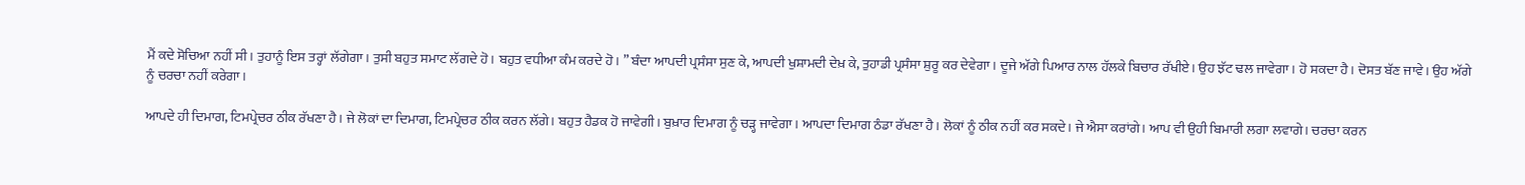ਮੈਂ ਕਦੇ ਸੋਚਿਆ ਨਹੀਂ ਸੀ। ਤੁਹਾਨੂੰ ਇਸ ਤਰ੍ਹਾਂ ਲੱਗੇਗਾ। ਤੁਸੀ ਬਹੁਤ ਸਮਾਟ ਲੱਗਦੇ ਹੋ। ਬਹੁਤ ਵਧੀਆ ਕੰਮ ਕਰਦੇ ਹੋ। ” ਬੰਦਾ ਆਪਦੀ ਪ੍ਰਸੰਸਾ ਸੁਣ ਕੇ, ਆਪਦੀ ਖੁਸ਼ਾਮਦੀ ਦੇਖ਼ ਕੇ, ਤੁਹਾਡੀ ਪ੍ਰਸੰਸਾ ਸ਼ੁਰੂ ਕਰ ਦੇਵੇਗਾ। ਦੂਜੇ ਅੱਗੇ ਪਿਆਰ ਨਾਲ ਹੱਲਕੇ ਬਿਚਾਰ ਰੱਖੀਏ। ਉਹ ਝੱਟ ਢਲ ਜਾਵੇਗਾ। ਹੋ ਸਕਦਾ ਹੈ। ਦੋਸਤ ਬੱਣ ਜਾਵੇ। ਉਹ ਅੱਗੇ ਨੂੰ ਚਰਚਾ ਨਹੀਂ ਕਰੇਗਾ।

ਆਪਦੇ ਹੀ ਦਿਮਾਗ, ਟਿਮਪ੍ਰੇਚਰ ਠੀਕ ਰੱਖਣਾ ਹੈ। ਜੇ ਲੋਕਾਂ ਦਾ ਦਿਮਾਗ, ਟਿਮਪ੍ਰੇਚਰ ਠੀਕ ਕਰਨ ਲੱਗੇ। ਬਹੁਤ ਹੈਡਕ ਹੋ ਜਾਵੇਗੀ। ਬੁਖ਼ਾਰ ਦਿਮਾਗ ਨੂੰ ਚੜ੍ਹ ਜਾਵੇਗਾ। ਆਪਦਾ ਦਿਮਾਗ ਠੰਡਾ ਰੱਖਣਾ ਹੈ। ਲੋਕਾਂ ਨੂੰ ਠੀਕ ਨਹੀਂ ਕਰ ਸਕਦੇ। ਜੇ ਐਸਾ ਕਰਾਂਗੇ। ਆਪ ਵੀ ਉਹੀ ਬਿਮਾਰੀ ਲਗਾ ਲਵਾਗੇ। ਚਰਚਾ ਕਰਨ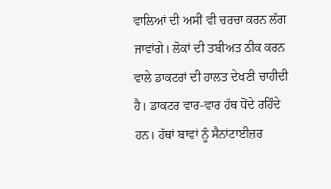ਵਾਲਿਆਂ ਦੀ ਅਸੀਂ ਵੀ ਚਰਚਾ ਕਰਨ ਲੱਗ ਜਾਵਾਂਗੇ। ਲੋਕਾਂ ਦੀ ਤਬੀਅਤ ਠੀਕ ਕਰਨ ਵਾਲੇ ਡਾਕਟਰਾਂ ਦੀ ਹਾਲਤ ਦੇਖਣੀ ਚਾਹੀਦੀ ਹੈ। ਡਾਕਟਰ ਵਾਰ-ਵਾਰ ਹੱਥ ਧੋਂਦੇ ਰਹਿੰਦੇ ਹਨ। ਹੱਥਾਂ ਬਾਵਾਂ ਨੂੰ ਸੈਨਾਂਟਾਈਜ਼ਰ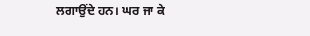ਲਗਾਉਂਦੇ ਹਨ। ਘਰ ਜਾ ਕੇ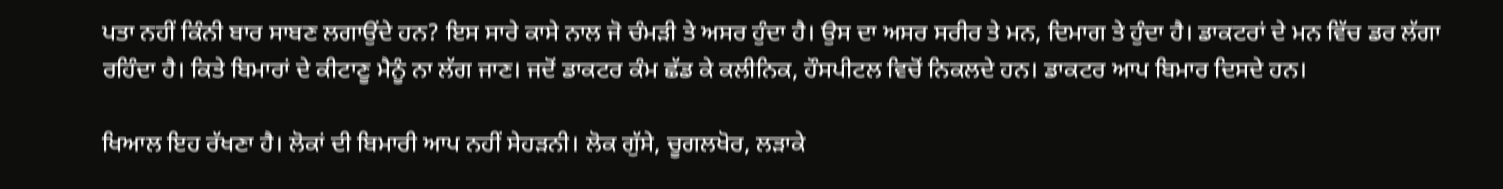ਪਤਾ ਨਹੀਂ ਕਿੰਨੀ ਬਾਰ ਸਾਬਣ ਲਗਾਉਂਦੇ ਹਨ? ਇਸ ਸਾਰੇ ਕਾਸੇ ਨਾਲ ਜੋ ਚੰਮੜੀ ਤੇ ਅਸਰ ਹੁੰਦਾ ਹੈ। ਉਸ ਦਾ ਅਸਰ ਸਰੀਰ ਤੇ ਮਨ, ਦਿਮਾਗ ਤੇ ਹੁੰਦਾ ਹੈ। ਡਾਕਟਰਾਂ ਦੇ ਮਨ ਵਿੱਚ ਡਰ ਲੱਗਾ ਰਹਿੰਦਾ ਹੈ। ਕਿਤੇ ਬਿਮਾਰਾਂ ਦੇ ਕੀਟਾਣੂ ਮੈਨੂੰ ਨਾ ਲੱਗ ਜਾਣ। ਜਦੋਂ ਡਾਕਟਰ ਕੰਮ ਛੱਡ ਕੇ ਕਲੀਨਿਕ, ਹੌਸਪੀਟਲ ਵਿਚੋਂ ਨਿਕਲਦੇ ਹਨ। ਡਾਕਟਰ ਆਪ ਬਿਮਾਰ ਦਿਸਦੇ ਹਨ।

ਖਿਆਲ ਇਹ ਰੱਖਣਾ ਹੈ। ਲੋਕਾਂ ਦੀ ਬਿਮਾਰੀ ਆਪ ਨਹੀਂ ਸੇਹੜਨੀ। ਲੋਕ ਗੁੱਸੇ, ਚੂਗਲਖੋਰ, ਲੜਾਕੇ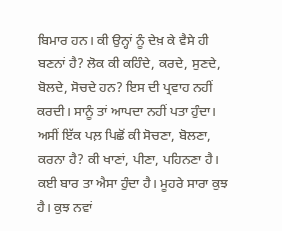ਬਿਮਾਰ ਹਨ। ਕੀ ਉਨ੍ਹਾਂ ਨੂੰ ਦੇਖ਼ ਕੇ ਵੈਸੇ ਹੀ ਬਣਨਾਂ ਹੈ? ਲੋਕ ਕੀ ਕਹਿੰਦੇ, ਕਰਦੇ, ਸੁਣਦੇ, ਬੋਲਦੇ, ਸੋਚਦੇ ਹਨ? ਇਸ ਦੀ ਪ੍ਰਵਾਹ ਨਹੀਂ ਕਰਦੀ। ਸਾਨੂੰ ਤਾਂ ਆਪਦਾ ਨਹੀਂ ਪਤਾ ਹੁੰਦਾ। ਅਸੀਂ ਇੱਕ ਪਲ਼ ਪਿਛੋਂ ਕੀ ਸੋਚਣਾ, ਬੋਲਣਾ, ਕਰਨਾ ਹੈ? ਕੀ ਖਾਣਾਂ, ਪੀਣਾ, ਪਹਿਨਣਾ ਹੈ। ਕਈ ਬਾਰ ਤਾ ਐਸਾ ਹੁੰਦਾ ਹੈ। ਮੂਹਰੇ ਸਾਰਾ ਕੁਝ ਹੈ। ਕੁਝ ਨਵਾਂ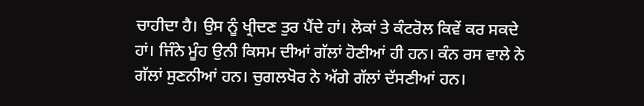ਚਾਹੀਦਾ ਹੈ। ਉਸ ਨੂੰ ਖ੍ਰੀਦਣ ਤੁਰ ਪੈਂਦੇ ਹਾਂ। ਲੋਕਾਂ ਤੇ ਕੰਟਰੋਲ ਕਿਵੇਂ ਕਰ ਸਕਦੇ ਹਾਂ। ਜਿੰਨੇ ਮੂੰਹ ਉਨੀ ਕਿਸਮ ਦੀਆਂ ਗੱਲਾਂ ਹੋਣੀਆਂ ਹੀ ਹਨ। ਕੰਨ ਰਸ ਵਾਲੇ ਨੇ ਗੱਲਾਂ ਸੁਣਨੀਆਂ ਹਨ। ਚੁਗਲਖੋਰ ਨੇ ਅੱਗੇ ਗੱਲਾਂ ਦੱਸਣੀਆਂ ਹਨ।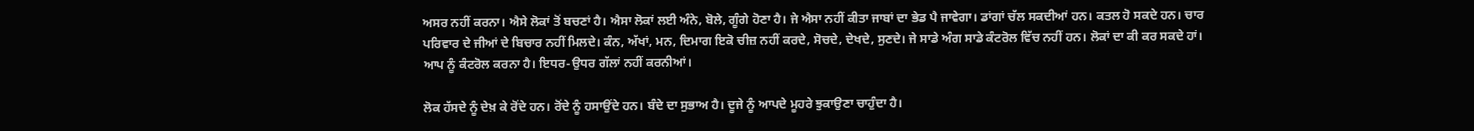ਅਸਰ ਨਹੀਂ ਕਰਨਾ। ਐਸੇ ਲੋਕਾਂ ਤੋਂ ਬਚਣਾਂ ਹੈ। ਐਸਾ ਲੋਕਾਂ ਲਈ ਅੰਨੇ, ਬੋਲੇ, ਗੂੰਗੇ ਹੋਣਾ ਹੈ। ਜੇ ਐਸਾ ਨਹੀਂ ਕੀਤਾ ਜਾਬਾਂ ਦਾ ਭੇਡ ਪੈ ਜਾਵੇਗਾ। ਡਾਂਗਾਂ ਚੱਲ ਸਕਦੀਆਂ ਹਨ। ਕਤਲ ਹੋ ਸਕਦੇ ਹਨ। ਚਾਰ ਪਰਿਵਾਰ ਦੇ ਜੀਆਂ ਦੇ ਬਿਚਾਰ ਨਹੀਂ ਮਿਲਦੇ। ਕੰਨ, ਅੱਖਾਂ, ਮਨ, ਦਿਮਾਗ ਇਕੋ ਚੀਜ਼ ਨਹੀਂ ਕਰਦੇ, ਸੋਚਦੇ, ਦੇਖਦੇ, ਸੁਣਦੇ। ਜੇ ਸਾਡੇ ਅੰਗ ਸਾਡੇ ਕੰਟਰੋਲ ਵਿੱਚ ਨਹੀਂ ਹਨ। ਲੋਕਾਂ ਦਾ ਕੀ ਕਰ ਸਕਦੇ ਹਾਂ। ਆਪ ਨੂੰ ਕੰਟਰੋਲ ਕਰਨਾ ਹੈ। ਇਧਰ-ਉਧਰ ਗੱਲਾਂ ਨਹੀਂ ਕਰਨੀਆਂ।

ਲੋਕ ਹੱਸਦੇ ਨੂੰ ਦੇਖ਼ ਕੇ ਰੋਂਦੇ ਹਨ। ਰੋਂਦੇ ਨੂੰ ਹਸਾਉਂਦੇ ਹਨ। ਬੰਦੇ ਦਾ ਸੁਭਾਅ ਹੈ। ਦੂਜੇ ਨੂੰ ਆਪਦੇ ਮੂਹਰੇ ਝੁਕਾਉਣਾ ਚਾਹੁੰਦਾ ਹੈ।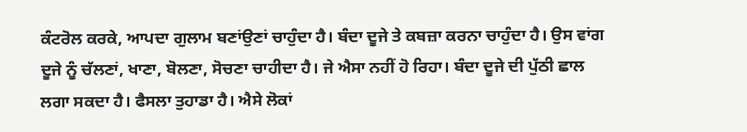ਕੰਟਰੋਲ ਕਰਕੇ, ਆਪਦਾ ਗੁਲਾਮ ਬਣਾਂਉਣਾਂ ਚਾਹੁੰਦਾ ਹੈ। ਬੰਦਾ ਦੂਜੇ ਤੇ ਕਬਜ਼ਾ ਕਰਨਾ ਚਾਹੁੰਦਾ ਹੈ। ਉਸ ਵਾਂਗ ਦੂਜੇ ਨੂੰ ਚੱਲਣਾਂ, ਖਾਣਾ, ਬੋਲਣਾ, ਸੋਚਣਾ ਚਾਹੀਦਾ ਹੈ। ਜੇ ਐਸਾ ਨਹੀਂ ਹੋ ਰਿਹਾ। ਬੰਦਾ ਦੂਜੇ ਦੀ ਪੁੱਠੀ ਛਾਲ ਲਗਾ ਸਕਦਾ ਹੈ। ਫੈਸਲਾ ਤੁਹਾਡਾ ਹੈ। ਐਸੇ ਲੋਕਾਂ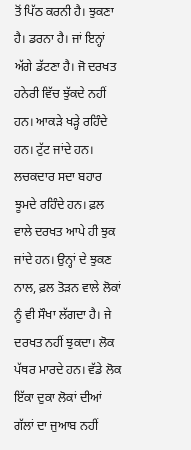ਤੋਂ ਪਿੱਠ ਕਰਨੀ ਹੈ। ਝੁਕਣਾ ਹੈ। ਡਰਨਾ ਹੈ। ਜਾਂ ਇਨ੍ਹਾਂ ਅੱਗੇ ਡੱਟਣਾ ਹੈ। ਜੋ ਦਰਖਤ ਹਨੇਰੀ ਵਿੱਚ ਝੁੱਕਦੇ ਨਹੀਂ ਹਨ। ਆਕੜੇ ਖੜ੍ਹੇ ਰਹਿੰਦੇ ਹਨ। ਟੁੱਟ ਜਾਂਦੇ ਹਨ। ਲਚਕਦਾਰ ਸਦਾ ਬਹਾਰ ਝੂਮਦੇ ਰਹਿੰਦੇ ਹਨ। ਫ਼ਲ ਵਾਲੇ ਦਰਖਤ ਆਪੇ ਹੀ ਝੁਕ ਜਾਂਦੇ ਹਨ। ਉਨ੍ਹਾਂ ਦੇ ਝੁਕਣ ਨਾਲ, ਫ਼ਲ ਤੋੜਨ ਵਾਲੇ ਲੋਕਾਂ ਨੂੰ ਵੀ ਸੌਖਾ ਲੱਗਦਾ ਹੈ। ਜੇ ਦਰਖਤ ਨਹੀਂ ਝੁਕਦਾ। ਲੋਕ ਪੱਥਰ ਮਾਰਦੇ ਹਨ। ਵੱਡੇ ਲੋਕ ਇੱਕਾ ਦੁਕਾ ਲੋਕਾਂ ਦੀਆਂ ਗੱਲਾਂ ਦਾ ਜੁਆਬ ਨਹੀਂ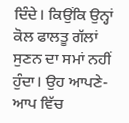ਦਿੰਦੇ। ਕਿਉਂਕਿ ਉਨ੍ਹਾਂ ਕੋਲ ਫਾਲਤੂ ਗੱਲਾਂ ਸੁਣਨ ਦਾ ਸਮਾਂ ਨਹੀਂ ਹੁੰਦਾ। ਉਹ ਆਪਣੇ-ਆਪ ਵਿੱਚ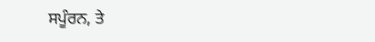ਸਪੂੰਰਨ, ਤੇ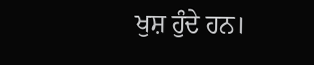ਖੁਸ਼ ਹੁੰਦੇ ਹਨ।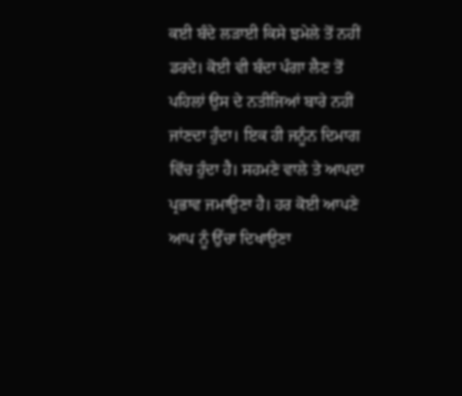ਕਈ ਬੰਦੇ ਲੜਾਈ ਕਿਸੇ ਝਮੇਲੇ ਤੋਂ ਨਹੀਂ ਡਰਦੇ। ਕੋਈ ਵੀ ਬੰਦਾ ਪੰਗਾ ਲੈਣ ਤੋਂ ਪਹਿਲਾਂ ਉਸ ਦੇ ਨਤੀਜਿਆਂ ਬਾਰੇ ਨਹੀਂ ਜਾਂਣਦਾ ਹੁੰਦਾ। ਇਕ ਹੀ ਜਨੂੰਨ ਦਿਮਾਗ ਵਿੱਚ ਹੁੰਦਾ ਹੈ। ਸਹਮਣੇ ਵਾਲੇ ਤੇ ਆਪਦਾ ਪ੍ਰਭਾਵ ਜਮਾਉਣਾ ਹੈ। ਹਰ ਕੋਈ ਆਪਣੇ ਆਪ ਨੂੰ ਉੱਚਾ ਦਿਖਾਉਣਾ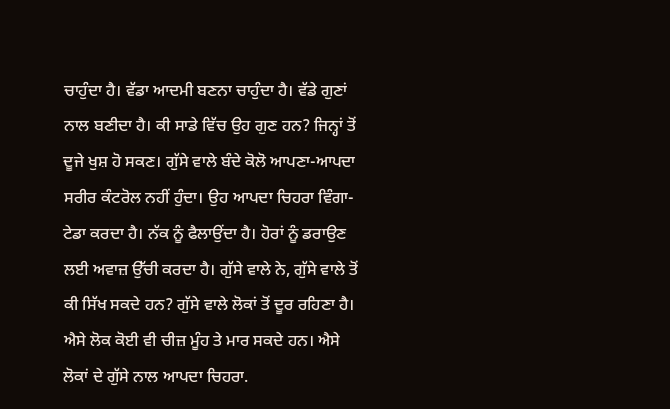ਚਾਹੁੰਦਾ ਹੈ। ਵੱਡਾ ਆਦਮੀ ਬਣਨਾ ਚਾਹੁੰਦਾ ਹੈ। ਵੱਡੇ ਗੁਣਾਂ ਨਾਲ ਬਣੀਦਾ ਹੈ। ਕੀ ਸਾਡੇ ਵਿੱਚ ਉਹ ਗੁਣ ਹਨ? ਜਿਨ੍ਹਾਂ ਤੋਂ ਦੂਜੇ ਖੁਸ਼ ਹੋ ਸਕਣ। ਗੁੱਸੇ ਵਾਲੇ ਬੰਦੇ ਕੋਲੋ ਆਪਣਾ-ਆਪਦਾ ਸਰੀਰ ਕੰਟਰੋਲ ਨਹੀਂ ਹੁੰਦਾ। ਉਹ ਆਪਦਾ ਚਿਹਰਾ ਵਿੰਗਾ-ਟੇਡਾ ਕਰਦਾ ਹੈ। ਨੱਕ ਨੂੰ ਫੈਲਾਉਂਦਾ ਹੈ। ਹੋਰਾਂ ਨੂੰ ਡਰਾਉਣ ਲਈ ਅਵਾਜ਼ ਉੱਚੀ ਕਰਦਾ ਹੈ। ਗੁੱਸੇ ਵਾਲੇ ਨੇ, ਗੁੱਸੇ ਵਾਲੇ ਤੋਂ ਕੀ ਸਿੱਖ ਸਕਦੇ ਹਨ? ਗੁੱਸੇ ਵਾਲੇ ਲੋਕਾਂ ਤੋਂ ਦੂਰ ਰਹਿਣਾ ਹੈ। ਐਸੇ ਲੋਕ ਕੋਈ ਵੀ ਚੀਜ਼ ਮੂੰਹ ਤੇ ਮਾਰ ਸਕਦੇ ਹਨ। ਐਸੇ ਲੋਕਾਂ ਦੇ ਗੁੱਸੇ ਨਾਲ ਆਪਦਾ ਚਿਹਰਾ.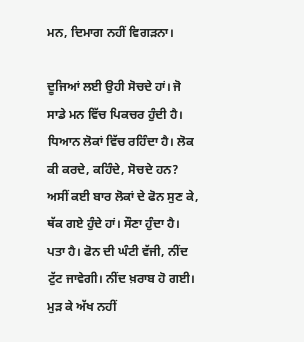ਮਨ, ਦਿਮਾਗ ਨਹੀਂ ਵਿਗੜਨਾ।

ਦੂਜਿਆਂ ਲਈ ਉਹੀ ਸੋਚਦੇ ਹਾਂ। ਜੋ ਸਾਡੇ ਮਨ ਵਿੱਚ ਪਿਕਚਰ ਹੁੰਦੀ ਹੈ। ਧਿਆਨ ਲੋਕਾਂ ਵਿੱਚ ਰਹਿੰਦਾ ਹੈ। ਲੋਕ ਕੀ ਕਰਦੇ, ਕਹਿੰਦੇ, ਸੋਚਦੇ ਹਨ? ਅਸੀਂ ਕਈ ਬਾਰ ਲੋਕਾਂ ਦੇ ਫੋਨ ਸੁਣ ਕੇ, ਥੱਕ ਗਏ ਹੁੰਦੇ ਹਾਂ। ਸੌਣਾ ਹੁੰਦਾ ਹੈ। ਪਤਾ ਹੈ। ਫੋਨ ਦੀ ਘੰਟੀ ਵੱਜੀ, ਨੀਂਦ ਟੁੱਟ ਜਾਵੇਗੀ। ਨੀਂਦ ਖ਼ਰਾਬ ਹੋ ਗਈ। ਮੁੜ ਕੇ ਅੱਖ ਨਹੀਂ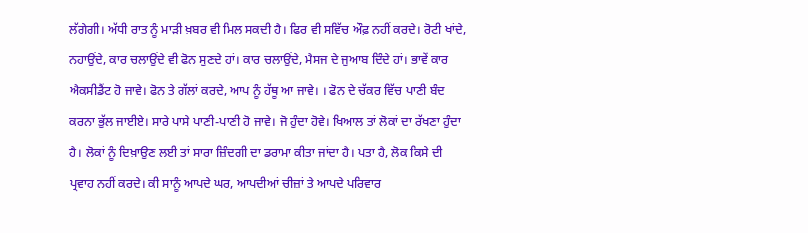ਲੱਗੇਗੀ। ਅੱਧੀ ਰਾਤ ਨੂੰ ਮਾੜੀ ਖ਼ਬਰ ਵੀ ਮਿਲ ਸਕਦੀ ਹੈ। ਫਿਰ ਵੀ ਸਵਿੱਚ ਔਫ਼ ਨਹੀਂ ਕਰਦੇ। ਰੋਟੀ ਖਾਂਦੇ, ਨਹਾਉਂਦੇ, ਕਾਰ ਚਲਾਉਂਦੇ ਵੀ ਫੋਨ ਸੁਣਦੇ ਹਾਂ। ਕਾਰ ਚਲਾਉਂਦੇ, ਮੈਸਜ ਦੇ ਜੁਆਬ ਦਿੰਦੇ ਹਾਂ। ਭਾਵੇਂ ਕਾਰ ਐਕਸੀਡੈਂਟ ਹੋ ਜਾਵੇ। ਫੋਨ ਤੇ ਗੱਲਾਂ ਕਰਦੇ, ਆਪ ਨੂੰ ਹੱਥੂ ਆ ਜਾਵੇ। । ਫੋਨ ਦੇ ਚੱਕਰ ਵਿੱਚ ਪਾਣੀ ਬੰਦ ਕਰਨਾ ਭੁੱਲ ਜਾਈਏ। ਸਾਰੇ ਪਾਸੇ ਪਾਣੀ-ਪਾਣੀ ਹੋ ਜਾਵੇ। ਜੋ ਹੁੰਦਾ ਹੋਵੇ। ਖਿਆਲ ਤਾਂ ਲੋਕਾਂ ਦਾ ਰੱਖਣਾ ਹੁੰਦਾ ਹੈ। ਲੋਕਾਂ ਨੂੰ ਦਿਖ਼ਾਉਣ ਲਈ ਤਾਂ ਸਾਰਾ ਜ਼ਿੰਦਗੀ ਦਾ ਡਰਾਮਾ ਕੀਤਾ ਜਾਂਦਾ ਹੈ। ਪਤਾ ਹੈ, ਲੋਕ ਕਿਸੇ ਦੀ ਪ੍ਰਵਾਹ ਨਹੀਂ ਕਰਦੇ। ਕੀ ਸਾਨੂੰ ਆਪਦੇ ਘਰ, ਆਪਦੀਆਂ ਚੀਜ਼ਾਂ ਤੇ ਆਪਦੇ ਪਰਿਵਾਰ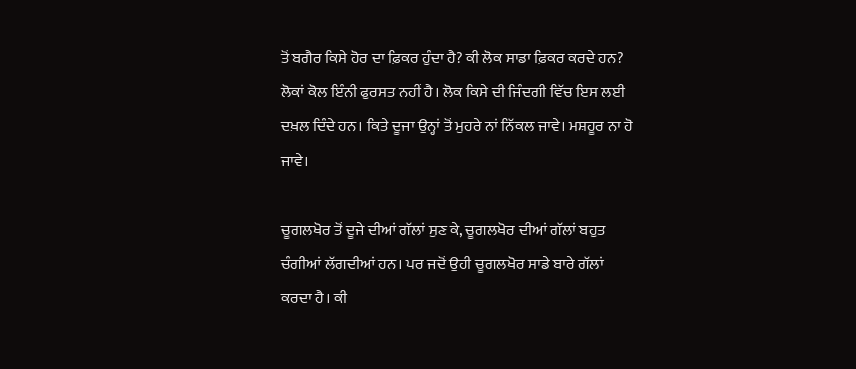ਤੋਂ ਬਗੈਰ ਕਿਸੇ ਹੋਰ ਦਾ ਫ਼ਿਕਰ ਹੁੰਦਾ ਹੈ? ਕੀ ਲੋਕ ਸਾਡਾ ਫ਼ਿਕਰ ਕਰਦੇ ਹਨ? ਲੋਕਾਂ ਕੋਲ ਇੰਨੀ ਫੁਰਸਤ ਨਹੀਂ ਹੈ। ਲੋਕ ਕਿਸੇ ਦੀ ਜਿੰਦਗੀ ਵਿੱਚ ਇਸ ਲਈ ਦਖ਼ਲ ਦਿੰਦੇ ਹਨ। ਕਿਤੇ ਦੂਜਾ ਉਨ੍ਹਾਂ ਤੋਂ ਮੁਹਰੇ ਨਾਂ ਨਿੱਕਲ ਜਾਵੇ। ਮਸ਼ਹੂਰ ਨਾ ਹੋ ਜਾਵੇ।

ਚੂਗਲਖੋਰ ਤੋਂ ਦੂਜੇ ਦੀਆਂ ਗੱਲਾਂ ਸੁਣ ਕੇ, ਚੂਗਲਖੋਰ ਦੀਆਂ ਗੱਲਾਂ ਬਹੁਤ ਚੰਗੀਆਂ ਲੱਗਦੀਆਂ ਹਨ। ਪਰ ਜਦੋਂ ਉਹੀ ਚੂਗਲਖੋਰ ਸਾਡੇ ਬਾਰੇ ਗੱਲਾਂ ਕਰਦਾ ਹੈ। ਕੀ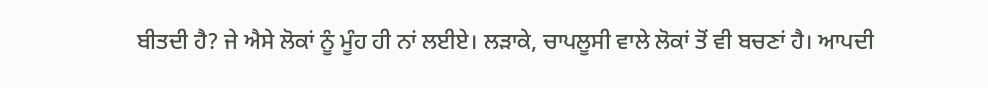ਬੀਤਦੀ ਹੈ? ਜੇ ਐਸੇ ਲੋਕਾਂ ਨੂੰ ਮੂੰਹ ਹੀ ਨਾਂ ਲਈਏ। ਲੜਾਕੇ, ਚਾਪਲੂਸੀ ਵਾਲੇ ਲੋਕਾਂ ਤੋਂ ਵੀ ਬਚਣਾਂ ਹੈ। ਆਪਦੀ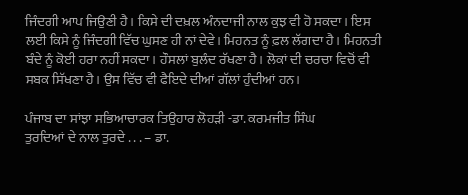ਜਿੰਦਗੀ ਆਪ ਜਿਉਣੀ ਹੈ। ਕਿਸੇ ਦੀ ਦਖ਼ਲ ਅੰਨਦਾਜੀ ਨਾਲ ਕੁਝ ਵੀ ਹੋ ਸਕਦਾ। ਇਸ ਲਈ ਕਿਸੇ ਨੂੰ ਜਿੰਦਗੀ ਵਿੱਚ ਘੁਸਣ ਹੀ ਨਾਂ ਦੇਵੇ। ਮਿਹਨਤ ਨੂੰ ਫ਼ਲ ਲੱਗਦਾ ਹੈ। ਮਿਹਨਤੀ ਬੰਦੇ ਨੂੰ ਕੋਈ ਹਰਾ ਨਹੀਂ ਸਕਦਾ। ਹੌਸਲਾਂ ਬੁਲੰਦ ਰੱਖਣਾ ਹੈ। ਲੋਕਾਂ ਦੀ ਚਰਚਾ ਵਿਚੋਂ ਵੀ ਸਬਕ ਸਿੱਖਣਾ ਹੈ। ਉਸ ਵਿੱਚ ਵੀ ਫੈਇਦੇ ਦੀਆਂ ਗੱਲਾਂ ਹੁੰਦੀਆਂ ਹਨ।

ਪੰਜਾਬ ਦਾ ਸਾਂਝਾ ਸਭਿਆਚਾਰਕ ਤਿਉਹਾਰ ਲੋਹੜੀ -ਡਾ. ਕਰਮਜੀਤ ਸਿੰਘ
ਤੁਰਦਿਆਂ ਦੇ ਨਾਲ ਤੁਰਦੇ . . . – ਡਾ.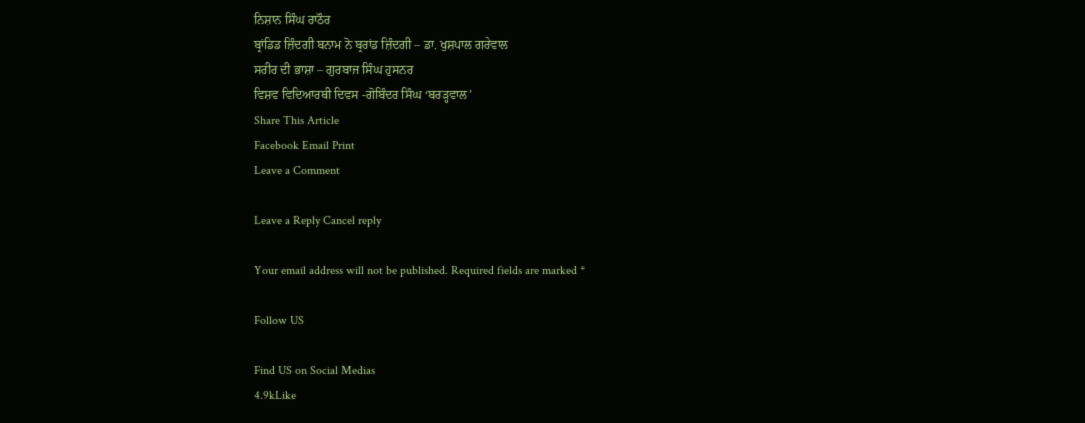ਨਿਸ਼ਾਨ ਸਿੰਘ ਰਾਠੌਰ
ਬ੍ਰਾਂਡਿਡ ਜ਼ਿੰਦਗੀ ਬਨਾਮ ਨੋ ਬ੍ਰਰਾਂਡ ਜ਼ਿੰਦਗੀ – ਡਾ. ਖੁਸ਼ਪਾਲ ਗਰੇਵਾਲ
ਸਰੀਰ ਦੀ ਭਾਸ਼ਾ – ਗੁਰਬਾਜ ਸਿੰਘ ਹੁਸਨਰ
ਵਿਸ਼ਵ ਵਿਦਿਆਰਥੀ ਦਿਵਸ -ਗੋਬਿੰਦਰ ਸਿੰਘ ‘ਬਰੜ੍ਹਵਾਲ’
Share This Article
Facebook Email Print
Leave a Comment

Leave a Reply Cancel reply

Your email address will not be published. Required fields are marked *

Follow US

Find US on Social Medias
4.9kLike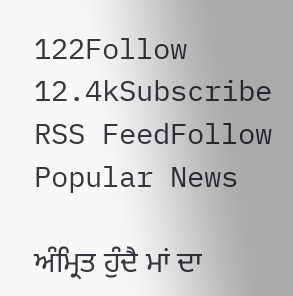122Follow
12.4kSubscribe
RSS FeedFollow
Popular News

ਅੰਮ੍ਰਿਤ ਹੁੰਦੈ ਮਾਂ ਦਾ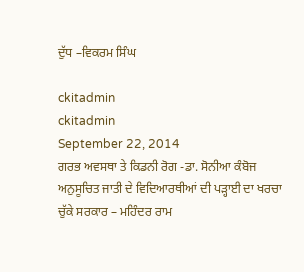ਦੁੱਧ –ਵਿਕਰਮ ਸਿੰਘ

ckitadmin
ckitadmin
September 22, 2014
ਗਰਭ ਅਵਸਥਾ ਤੇ ਕਿਡਨੀ ਰੋਗ -ਡਾ. ਸੋਨੀਆ ਕੰਬੋਜ
ਅਨੁਸੂਚਿਤ ਜਾਤੀ ਦੇ ਵਿਦਿਆਰਥੀਆਂ ਦੀ ਪੜ੍ਹਾਈ ਦਾ ਖਰਚਾ ਚੁੱਕੇ ਸਰਕਾਰ – ਮਹਿੰਦਰ ਰਾਮ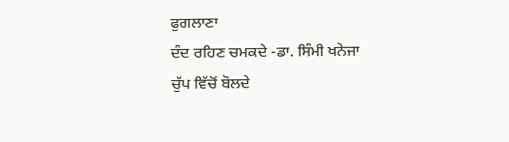ਫੁਗਲਾਣਾ
ਦੰਦ ਰਹਿਣ ਚਮਕਦੇ -ਡਾ. ਸਿੰਮੀ ਖਨੇਜਾ
ਚੁੱਪ ਵਿੱਚੋਂ ਬੋਲਦੇ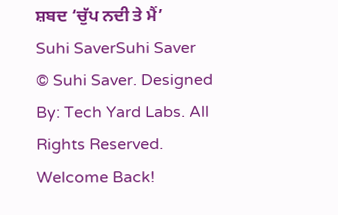ਸ਼ਬਦ ‘ਚੁੱਪ ਨਦੀ ਤੇ ਮੈਂ’
Suhi SaverSuhi Saver
© Suhi Saver. Designed By: Tech Yard Labs. All Rights Reserved.
Welcome Back!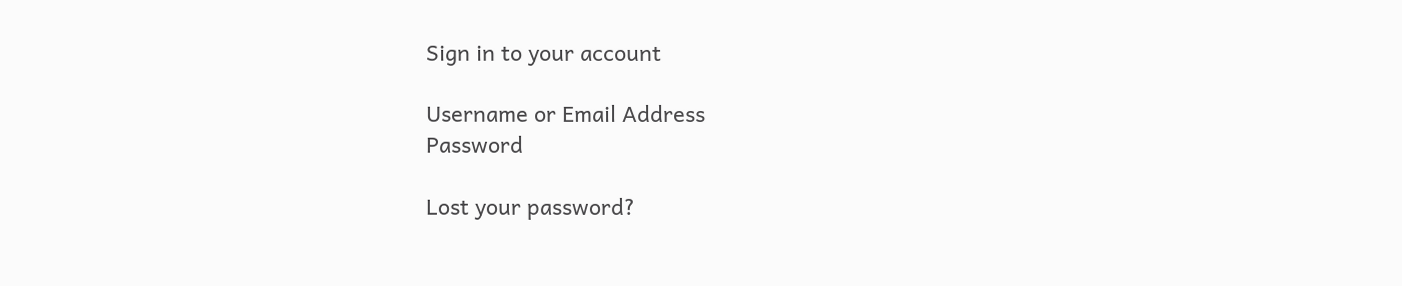Sign in to your account

Username or Email Address
Password

Lost your password?